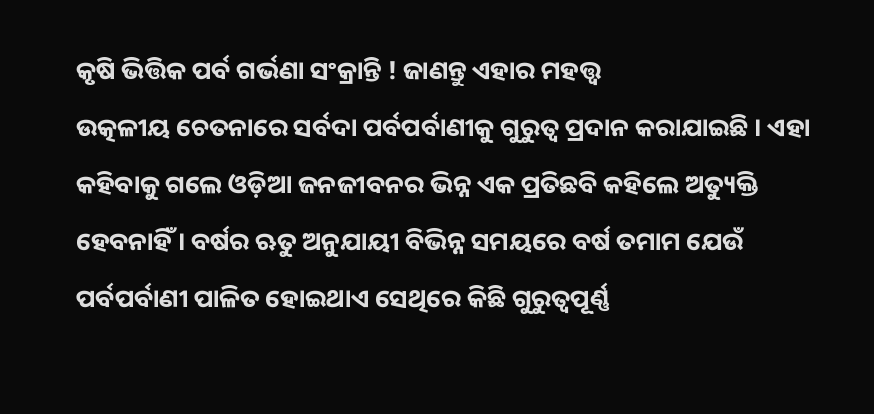କୃଷି ଭିତ୍ତିକ ପର୍ବ ଗର୍ଭଣା ସଂକ୍ରାନ୍ତି ! ଜାଣନ୍ତୁ ଏହାର ମହତ୍ତ୍ୱ
ଉତ୍କଳୀୟ ଚେତନାରେ ସର୍ବଦା ପର୍ବପର୍ବାଣୀକୁ ଗୁରୁତ୍ୱ ପ୍ରଦାନ କରାଯାଇଛି । ଏହା କହିବାକୁ ଗଲେ ଓଡ଼ିଆ ଜନଜୀବନର ଭିନ୍ନ ଏକ ପ୍ରତିଛବି କହିଲେ ଅତ୍ୟୁକ୍ତି ହେବନାହିଁ । ବର୍ଷର ଋତୁ ଅନୁଯାୟୀ ବିଭିନ୍ନ ସମୟରେ ବର୍ଷ ତମାମ ଯେଉଁ ପର୍ବପର୍ବାଣୀ ପାଳିତ ହୋଇଥାଏ ସେଥିରେ କିଛି ଗୁରୁତ୍ୱପୂର୍ଣ୍ଣ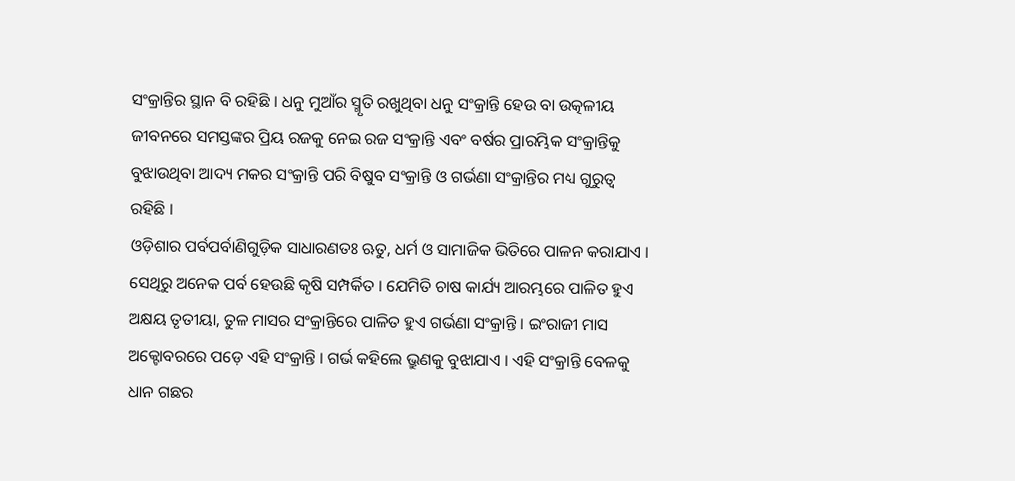ସଂକ୍ରାନ୍ତିର ସ୍ଥାନ ବି ରହିଛି । ଧନୁ ମୁଆଁର ସ୍ମୃତି ରଖୁଥିବା ଧନୁ ସଂକ୍ରାନ୍ତି ହେଉ ବା ଉତ୍କଳୀୟ ଜୀବନରେ ସମସ୍ତଙ୍କର ପ୍ରିୟ ରଜକୁ ନେଇ ରଜ ସଂକ୍ରାନ୍ତି ଏବଂ ବର୍ଷର ପ୍ରାରମ୍ଭିକ ସଂକ୍ରାନ୍ତିକୁ ବୁଝାଉଥିବା ଆଦ୍ୟ ମକର ସଂକ୍ରାନ୍ତି ପରି ବିଷୁବ ସଂକ୍ରାନ୍ତି ଓ ଗର୍ଭଣା ସଂକ୍ରାନ୍ତିର ମଧ୍ୟ ଗୁରୁତ୍ୱ ରହିଛି ।
ଓଡ଼ିଶାର ପର୍ବପର୍ବାଣିଗୁଡ଼ିକ ସାଧାରଣତଃ ଋତୁ, ଧର୍ମ ଓ ସାମାଜିକ ଭିତିରେ ପାଳନ କରାଯାଏ । ସେଥିରୁ ଅନେକ ପର୍ବ ହେଉଛି କୃଷି ସମ୍ପର୍କିତ । ଯେମିତି ଚାଷ କାର୍ଯ୍ୟ ଆରମ୍ଭରେ ପାଳିତ ହୁଏ ଅକ୍ଷୟ ତୃତୀୟା, ତୁଳ ମାସର ସଂକ୍ରାନ୍ତିରେ ପାଳିତ ହୁଏ ଗର୍ଭଣା ସଂକ୍ରାନ୍ତି । ଇଂରାଜୀ ମାସ ଅକ୍ଟୋବରରେ ପଡ଼େ ଏହି ସଂକ୍ରାନ୍ତି । ଗର୍ଭ କହିଲେ ଭ୍ରୁଣକୁ ବୁଝାଯାଏ । ଏହି ସଂକ୍ରାନ୍ତି ବେଳକୁ ଧାନ ଗଛର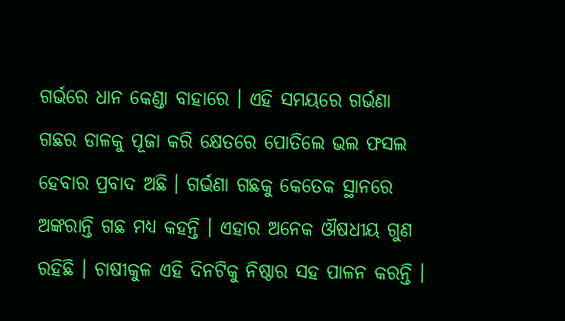ଗର୍ଭରେ ଧାନ କେଣ୍ଡା ବାହାରେ । ଏହି ସମୟରେ ଗର୍ଭଣା ଗଛର ଡାଳକୁ ପୂଜା କରି କ୍ଷେତରେ ପୋତିଲେ ଭଲ ଫସଲ ହେବାର ପ୍ରବାଦ ଅଛି । ଗର୍ଭଣା ଗଛକୁ କେତେକ ସ୍ଥାନରେ ଅଙ୍କରାନ୍ତି ଗଛ ମଧ୍ୟ କହନ୍ତି । ଏହାର ଅନେକ ଔଷଧୀୟ ଗୁଣ ରହିଛି । ଚାଷୀକୁଳ ଏହି ଦିନଟିକୁ ନିଷ୍ଠାର ସହ ପାଳନ କରନ୍ତି ।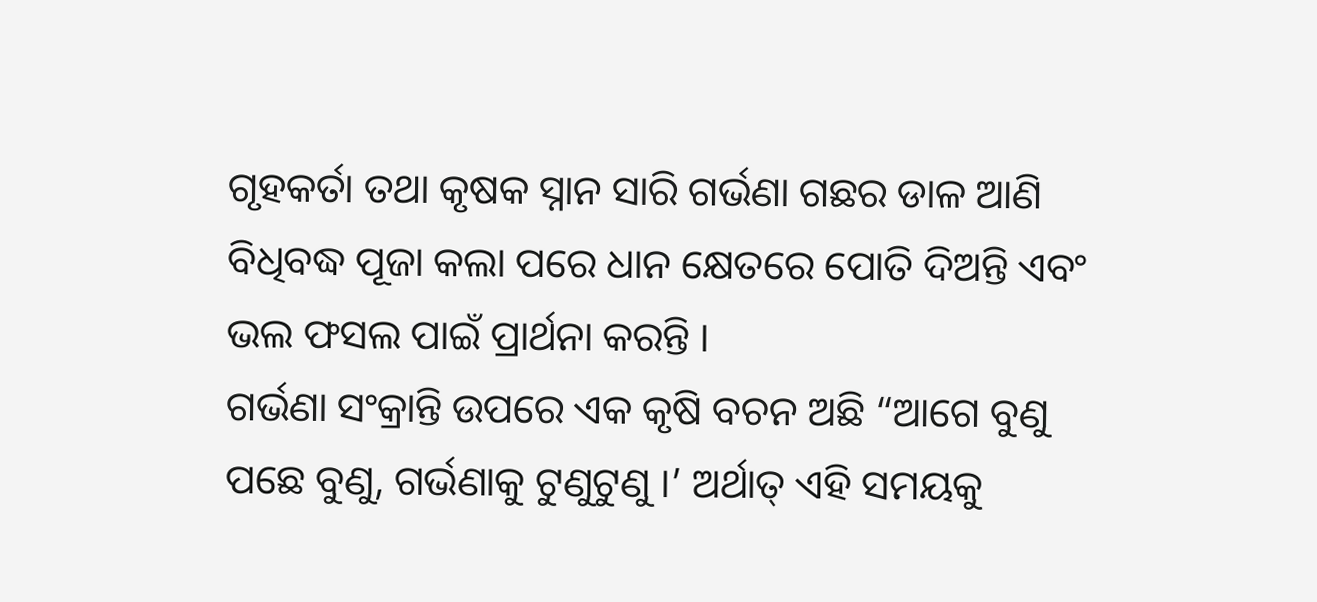ଗୃହକର୍ତା ତଥା କୃଷକ ସ୍ନାନ ସାରି ଗର୍ଭଣା ଗଛର ଡାଳ ଆଣି ବିଧିବଦ୍ଧ ପୂଜା କଲା ପରେ ଧାନ କ୍ଷେତରେ ପୋତି ଦିଅନ୍ତି ଏବଂ ଭଲ ଫସଲ ପାଇଁ ପ୍ରାର୍ଥନା କରନ୍ତି ।
ଗର୍ଭଣା ସଂକ୍ରାନ୍ତି ଉପରେ ଏକ କୃଷି ବଚନ ଅଛି “ଆଗେ ବୁଣୁ ପଛେ ବୁଣୁ, ଗର୍ଭଣାକୁ ଟୁଣୁଟୁଣୁ ।’ ଅର୍ଥାତ୍ ଏହି ସମୟକୁ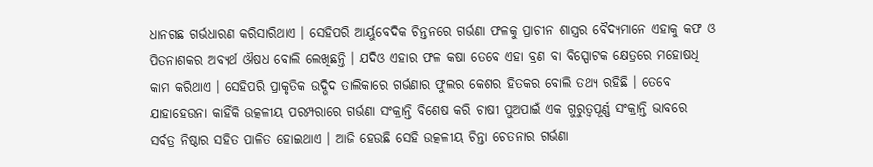ଧାନଗଛ ଗର୍ଭଧାରଣ କରିସାରିଥାଏ । ସେହିପରି ଆର୍ୟୁବେଦିକ ଚିନ୍ତନରେ ଗର୍ଭଣା ଫଳକୁ ପ୍ରାଚୀନ ଶାସ୍ତ୍ରର ବୈଦ୍ୟମାନେ ଏହାକୁ କଫ ଓ ପିତନାଶକର ଅବ୍ୟର୍ଥ ଔଷଧ ବୋଲି ଲେଖିଛନ୍ତି । ଯଦିଓ ଏହାର ଫଳ କଷା ତେବେ ଏହା ବ୍ରଣ ବା ବିସ୍ପୋଟକ କ୍ଷେତ୍ରରେ ମହୋଷଧି କାମ କରିଥାଏ । ସେହିପରି ପ୍ରାକୃତିକ ଉଦ୍ଭିଦ ତାଲିକାରେ ଗର୍ଭଣାର ଫୁଲର କେଶର ହିତକର ବୋଲି ତଥ୍ୟ ରହିଛି । ତେବେ ଯାହାହେଉନା କାହିଁକି ଉତ୍କଳୀୟ ପରମ୍ପରାରେ ଗର୍ଭଣା ସଂକ୍ରାନ୍ତି ବିଶେଷ କରି ଚାଷୀ ପୁଅପାଇଁ ଏକ ଗୁରୁତ୍ୱପୂର୍ଣ୍ଣ ସଂକ୍ରାନ୍ତି ଭାବରେ ସର୍ବତ୍ର ନିଷ୍ଠାର ସହିତ ପାଳିତ ହୋଇଥାଏ । ଆଜି ହେଉଛି ସେହି ଉତ୍କଳୀୟ ଚିନ୍ତା ଚେତନାର ଗର୍ଭଣା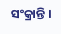ସଂକ୍ରାନ୍ତି ।